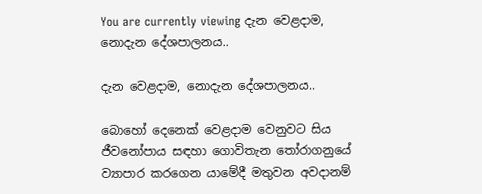You are currently viewing දැන වෙළදාම, නොදැන දේශපාලනය..

දැන වෙළදාම, නොදැන දේශපාලනය..

බොහෝ දෙනෙක් වෙළදාම වෙනුවට සිය ජීවනෝපාය සඳහා ගොවිතැන තෝරාගනුයේ ව්‍යාපාර කරගෙන යාමේදී මතුවන අවදානම්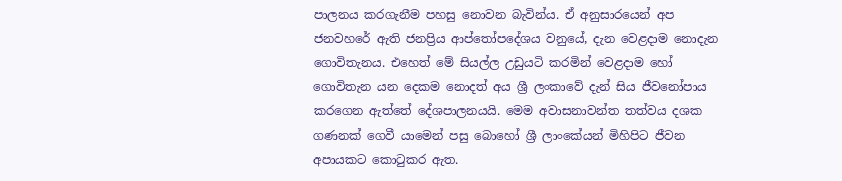පාලනය කරගැනීම පහසු නොවන බැවින්ය. ඒ අනුසාරයෙන් අප ජනවහරේ ඇති ජනප්‍රිය ආප්තෝපදේශය වනුයේ, දැන වෙළදාම නොදැන ගොවිතැනය. එහෙත් මේ සියල්ල උඩුයටි කරමින් වෙළදාම හෝ ගොවිතැන යන දෙකම නොදත් අය ශ්‍රී ලංකාවේ දැන් සිය ජීවනෝපාය කරගෙන ඇත්තේ දේශපාලනයයි. මෙම අවාසනාවන්ත තත්වය දශක ගණනක් ගෙවී යාමෙන් පසු බොහෝ ශ්‍රී ලාංකේයන් මිහිපිට ජීවන අපායකට කොටුකර ඇත.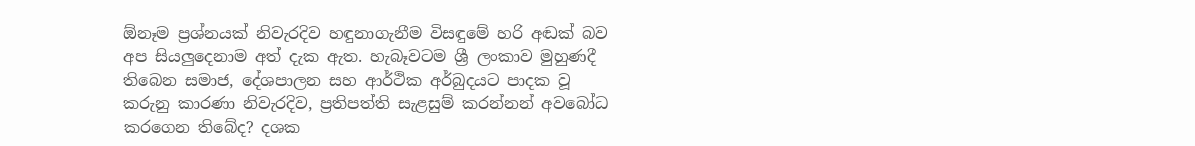ඕනෑම ප්‍රශ්නයක් නිවැරදිව හඳුනාගැනීම විසඳුමේ හරි අඬක් බව අප සියලුදෙනාම අත් දැක ඇත. හැබෑවටම ශ්‍රී ලංකාව මුහුණදී තිබෙන සමාජ, දේශපාලන සහ ආර්ථික අර්බුදයට පාදක වූ කරුනු කාරණා නිවැරදිව, ප්‍රතිපත්ති සැළසුම් කරන්නන් අවබෝධ කරගෙන තිබේද? දශක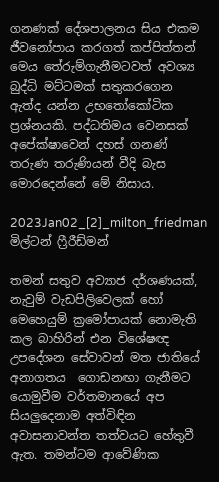ගනණක් දේශපාලනය සිය එකම ජීවනෝපාය කරගත් කප්පිත්තන් මෙය තේරුම්ගැනීමටවත් අවශ්‍ය බුද්ධි මට්ටමක් සතුකරගෙන ඇත්ද යන්න උභතෝකෝටික ප්‍රශ්නයකි. පද්ධතිමය වෙනසක් අපේක්ෂාවෙන් දහස් ගනණ් තරුණ තරුණියන් වීදි බැස මොරදෙන්නේ මේ නිසාය.

2023Jan02_[2]_milton_friedman
මිල්ටන් ෆ්‍රීරීඩ්මන්

තමන් සතුව අව්‍යාජ දර්ශණයක්, නැවුම් වැඩපිලිවෙලක් හෝ මෙහෙයුම් ක්‍රමෝපායක් නොමැති කල බාහිරින් එන විශේෂඥ උපදේශන සේවාවන් මත ජාතියේ අනාගතය  ගොඩනඟා ගැනීමට යොමුවීම වර්තමානයේ අප සියලුදෙනාම අත්විඳින අවාසනාවන්ත තත්වයට හේතුවී ඇත. තමන්ටම ආවේණික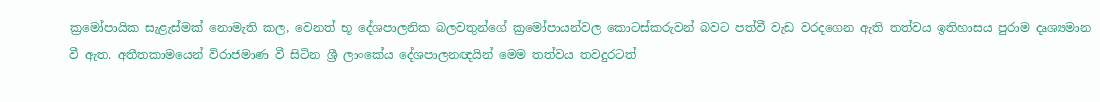ක්‍රමෝපායික සැළැස්මක් නොමැති කල, වෙනත් භූ දේශපාලනික බලවතුන්ගේ ක්‍රමෝපායන්වල කොටස්කරුවන් බවට පත්වී වැඩ වරදගෙන ඇති තත්වය ඉතිහාසය පුරාම දෘශ්‍යමාන වී ඇත. අතීතකාමයෙන් විරාජමාණ වී සිටින ශ්‍රී ලාංකේය දේශපාලනඥයින් මෙම තත්වය තවදුරටත්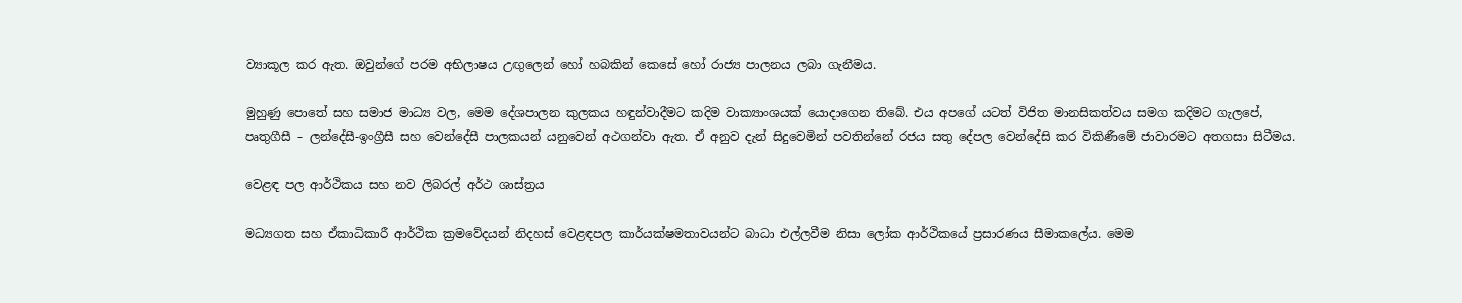ව්‍යාකූල කර ඇත. ඔවුන්ගේ පරම අභිලාෂය උඟුලෙන් හෝ හබකින් කෙසේ හෝ රාජ්‍ය පාලනය ලබා ගැනීමය.

මුහුණු පොතේ සහ සමාජ මාධ්‍ය වල, මෙම දේශපාලන කුලකය හඳුන්වාදීමට කදිම වාක්‍යාංශයක් යොදාගෙන තිබේ. එය අපගේ යටත් විජිත මානසිකත්වය සමග කදිමට ගැලපේ, පෘතුගීසී – ලන්දේසී-ඉංග්‍රීසී සහ වෙන්දේසී පාලකයන් යනුවෙන් අථගන්වා ඇත. ඒ අනුව දැන් සිදුවෙමින් පවතින්නේ රජය සතු දේපල වෙන්දේසි කර විකිණීමේ ජාවාරමට අතගසා සිටීමය.

වෙළඳ පල ආර්ථිකය සහ නව ලිබරල් අර්ථ ශාස්ත්‍රය

මධ්‍යගත සහ ඒකාධිකාරී ආර්ථික ක්‍රමවේදයන් නිදහස් වෙළඳපල කාර්යක්ෂමතාවයන්ට බාධා එල්ලවීම නිසා ලෝක ආර්ථිකයේ ප්‍රසාරණය සීමාකලේය. මෙම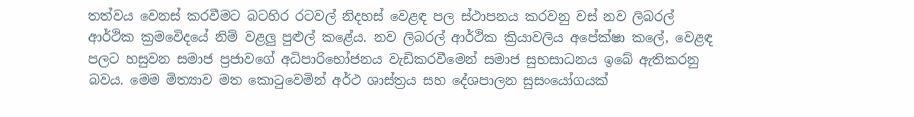තත්වය වෙනස් කරවීමට බටහිර රටවල් නිදහස් වෙළඳ පල ස්ථාපනය කරවනු වස් නව ලිබරල් ආර්ථික ක්‍රමවෙිදයේ නිම් වළලු පුළුල් කළේය. නව ලිබරල් ආර්ථික ක්‍රියාවලිය අපේක්ෂා කලේ, වෙළඳ පලට හසුවන සමාජ ප්‍රජාවගේ අධිපාරිභෝජනය වැඩිකරවීමෙන් සමාජ සුභසාධනය ඉබේ ඇතිකරනු බවය. මෙම මිත්‍යාව මත කොටුවෙමින් අර්ථ ශාස්ත්‍රය සහ දේශපාලන සුසංයෝගයක්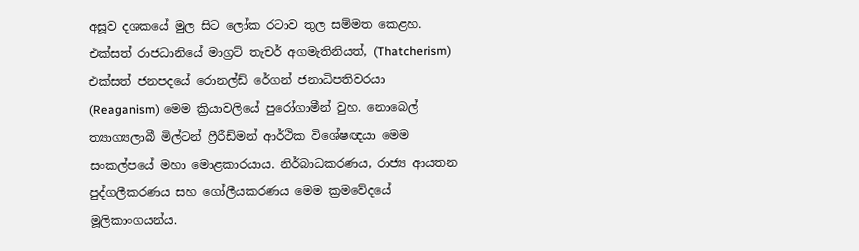අසූව දශකයේ මුල සිට ලෝක රටාව තුල සම්මත කෙළහ. එක්සත් රාජධානියේ මාග්‍රට් තැචර් අගමැතිනියත්, (Thatcherism) එක්සත් ජනපදයේ රොනල්ඩ් රේගන් ජනාධිපතිවරයා (Reaganism) මෙම ක්‍රියාවලියේ පුරෝගාමීන් වුහ. නොබෙල් ත්‍යාග්‍යලාබී මිල්ටන් ෆ්‍රීරීඩ්මන් ආර්ථික විශේෂඥයා මෙම සංකල්පයේ මහා මොළකාරයාය. නිර්බාධකරණය, රාජ්‍ය ආයතන පුද්ගලීකරණය සහ ගෝලීයකරණය මෙම ක්‍රමවේදයේ මූලිකාංගයන්ය.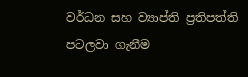වර්ධන සහ ව්‍යාප්ති ප්‍රතිපත්ති පටලවා ගැනීම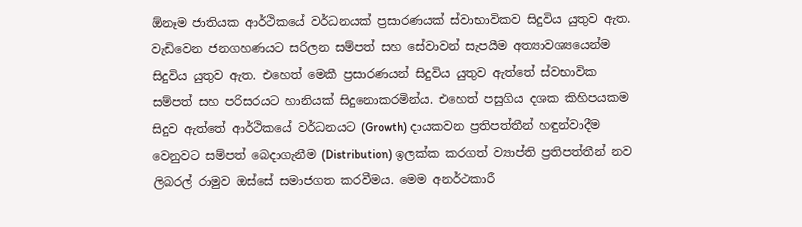ඕනෑම ජාතියක ආර්ථිකයේ වර්ධනයක් ප්‍රසාරණයක් ස්වාභාවිකව සිදුවිය යුතුව ඇත. වැඩිවෙන ජනගහණයට සරිලන සම්පත් සහ සේවාවන් සැපයීම අත්‍යාවශ්‍යයෙන්ම සිදුවිය යුතුව ඇත. එහෙත් මෙකී ප්‍රසාරණයන් සිදුවිය යුතුව ඇත්තේ ස්වභාවික සම්පත් සහ පරිසරයට හානියක් සිදුනොකරමින්ය. එහෙත් පසුගිය දශක කිහිපයකම සිදුව ඇත්තේ ආර්ථිකයේ වර්ධනයට (Growth) දායකවන ප්‍රතිපත්තීන් හඳුන්වාදීම වෙනුවට සම්පත් බෙදාගැනීම (Distribution) ඉලක්ක කරගත් ව්‍යාප්ති ප්‍රතිපත්තීන් නව ලිබරල් රාමුව ඔස්සේ සමාජගත කරවීමය. මෙම අනර්ථකාරී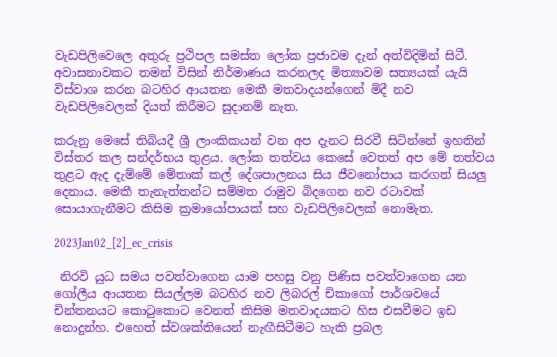වැඩපිලිවෙල‍ෙ අතුරු ප්‍රථිපල සමස්ත ලෝක ප්‍රජාවම දැන් අත්විදිමින් සිටී. අවාසනාවකට තමන් විසින් නිර්මාණය කරනලද මිත්‍යාවම සත්‍යයක් යැයි විස්වාශ කරන බටහිර ආයතන මෙකී මතවාදයන්ගෙන් මිදී නව වැඩපිලිවෙලක් දියත් කිරීමට සුදානම් නැත.

කරුනු මෙසේ තිබියදී ශ්‍රී ලාංකිකයන් වන අප දැනට සිරවී සිටින්නේ ඉහතින් විස්තර කල සන්දර්භය තුළය. ලෝක තත්වය කෙසේ වෙතත් අප මේ තත්වය තුළට ඇද දැම්මේ මේතාක් කල් දේශපාලනය සිය ජීවනෝපාය කරගත් සියලු දෙනාය. මෙකී තැනැත්තන්ට සම්මත රාමුව බිදගෙන නව රටාවක් සොයාගැනීමට කිසිම ක්‍රමායෝපායක් සහ වැඩපිලිවෙලක් නොමැත.

2023Jan02_[2]_ec_crisis

 නිරවි යුධ සමය පවත්වාගෙන යාම පහසු වනු පිණිස පවත්වාගෙන යන ගෝලීය ආයතන සියල්ලම බටහිර නව ලිබරල් චිකාගෝ පාර්ශවයේ චින්තනයට කොටුකොට වෙනත් කිසිම මතවාදයකට හිස එසවීමට ඉඩ නොදුන්හ. එහෙත් ස්වශක්තියෙන් නැඟීසිටීමට හැකි ප්‍රබල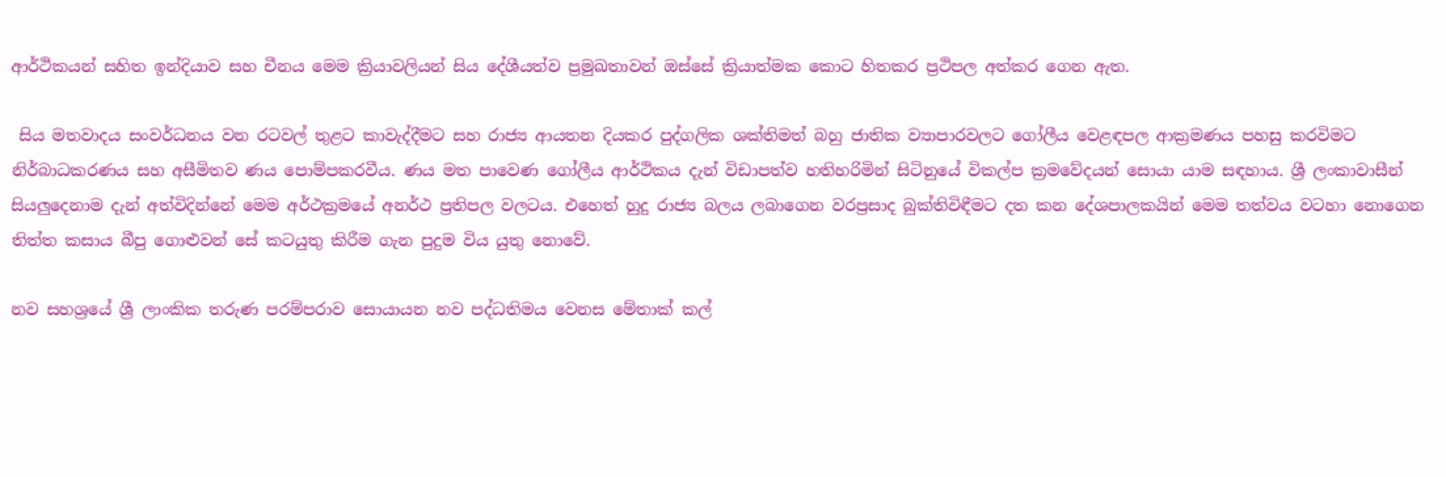ආර්ථිකයන් සහිත ඉන්දියාව සහ චීනය මෙම ක්‍රියාවලියන් සිය දේශීයත්ව ප්‍රමුඛතාවන් ඔස්සේ ක්‍රියාත්මක කොට හිතකර ප්‍රථිපල අත්කර ගෙන ඇත.

 සිය මතවාදය සංවර්ධනය වන රටවල් තුළට කාවැද්දීමට සහ රාජ්‍ය ආයතන දියකර ‍පුද්ගලික ශක්තිමත් බහු ජාතික ව්‍යාපාරවලට ගෝලීය වෙළඳපල ආක්‍රමණය පහසු කරවිමට නිර්බාධකරණය සහ අසීමිතව ණය පොම්පකරවීය. ණය මත පාවෙණ ගෝලීය ආර්ථිකය දැන් විඩාපත්ව හතිහරිමින් සිටිනුයේ විකල්ප ක්‍රමවේදයන් සොයා යාම සඳහාය. ශ්‍රී ලංකාවාසීන් සියලුදෙනාම දැන් අත්විදින්නේ මෙම අර්ථක්‍රමයේ අනර්ථ ප්‍රතිපල වලටය. එහෙත් හුදු රාජ්‍ය බලය ලබාගෙන වරප්‍රසාද බුක්තිවිඳීමට දත කන දේශපාලකයින් මෙම තත්වය වටහා නොගෙන තිත්ත කසාය බීපු ගොළුවන් සේ කටයුතු කිරීම ගැන පුදුම විය යුතු නොවේ.

නව සහශ්‍රයේ ශ්‍රී ලාංකික තරුණ පරම්පරාව සොයායන නව පද්ධතිමය වෙනස මේතාක් කල්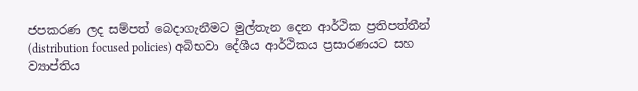ජපකරණ ලද සම්පත් බෙදාගැනීමට මුල්තැන දෙන ආර්ථික ප්‍රතිපත්තීන් (distribution focused policies) අබිභවා දේශීය ආර්ථිකය ප්‍රසාරණයට සහ ව්‍යාප්තිය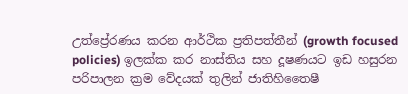උත්ප්‍රේරණය කරන ආර්ථික ප්‍රතිපත්තීන් (growth focused policies) ඉලක්ක කර නාස්තිය සහ දූෂණයට ඉඩ හසුරන පරිපාලන ක්‍රම වේදයක් තුලින් ජාතිහිතෛෂී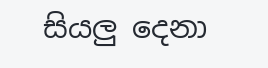සියලු දෙනා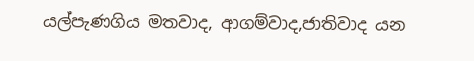යල්පැණගිය මතවාද, ආගම්වාද,ජාතිවාද යන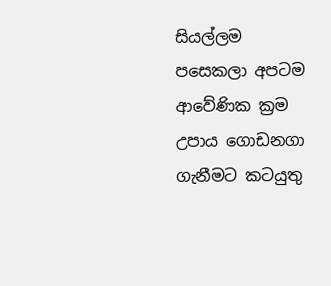සියල්ලම පසෙකලා අපටම ආවේණික ක්‍රම උපාය ගොඩනගා ගැනීමට කටයුතු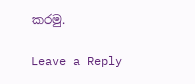කරමු.

Leave a Reply